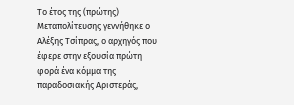Το έτος της (πρώτης) Μεταπολίτευσης γεννήθηκε ο Αλέξης Τσίπρας, ο αρχηγός που έφερε στην εξουσία πρώτη φορά ένα κόμμα της παραδοσιακής Αριστεράς,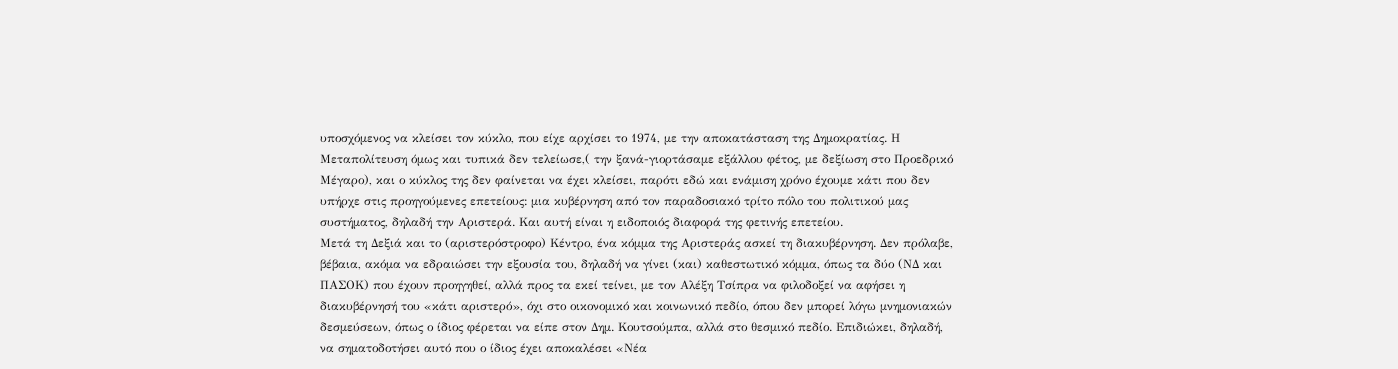υποσχόμενος να κλείσει τον κύκλο, που είχε αρχίσει το 1974, με την αποκατάσταση της Δημοκρατίας. Η Μεταπολίτευση όμως και τυπικά δεν τελείωσε,( την ξανά-γιορτάσαμε εξάλλου φέτος, με δεξίωση στο Προεδρικό Μέγαρο), και ο κύκλος της δεν φαίνεται να έχει κλείσει, παρότι εδώ και ενάμιση χρόνο έχουμε κάτι που δεν υπήρχε στις προηγούμενες επετείους: μια κυβέρνηση από τον παραδοσιακό τρίτο πόλο του πολιτικού μας συστήματος, δηλαδή την Αριστερά. Και αυτή είναι η ειδοποιός διαφορά της φετινής επετείου.
Μετά τη Δεξιά και το (αριστερόστροφο) Κέντρο, ένα κόμμα της Αριστεράς ασκεί τη διακυβέρνηση. Δεν πρόλαβε, βέβαια, ακόμα να εδραιώσει την εξουσία του, δηλαδή να γίνει (και) καθεστωτικό κόμμα, όπως τα δύο (ΝΔ και ΠΑΣΟΚ) που έχουν προηγηθεί, αλλά προς τα εκεί τείνει, με τον Αλέξη Τσίπρα να φιλοδοξεί να αφήσει η διακυβέρνησή του «κάτι αριστερό», όχι στο οικονομικό και κοινωνικό πεδίο, όπου δεν μπορεί λόγω μνημονιακών δεσμεύσεων, όπως ο ίδιος φέρεται να είπε στον Δημ. Κουτσούμπα, αλλά στο θεσμικό πεδίο. Επιδιώκει, δηλαδή, να σηματοδοτήσει αυτό που ο ίδιος έχει αποκαλέσει «Νέα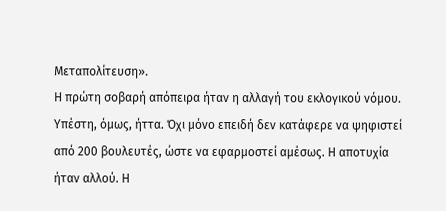Μεταπολίτευση».
Η πρώτη σοβαρή απόπειρα ήταν η αλλαγή του εκλογικού νόμου. Υπέστη, όμως, ήττα. Όχι μόνο επειδή δεν κατάφερε να ψηφιστεί από 200 βουλευτές, ώστε να εφαρμοστεί αμέσως. Η αποτυχία ήταν αλλού. Η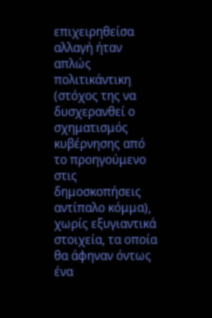επιχειρηθείσα αλλαγή ήταν απλώς πολιτικάντικη (στόχος της να δυσχερανθεί ο σχηματισμός κυβέρνησης από το προηγούμενο στις δημοσκοπήσεις αντίπαλο κόμμα), χωρίς εξυγιαντικά στοιχεία, τα οποία θα άφηναν όντως ένα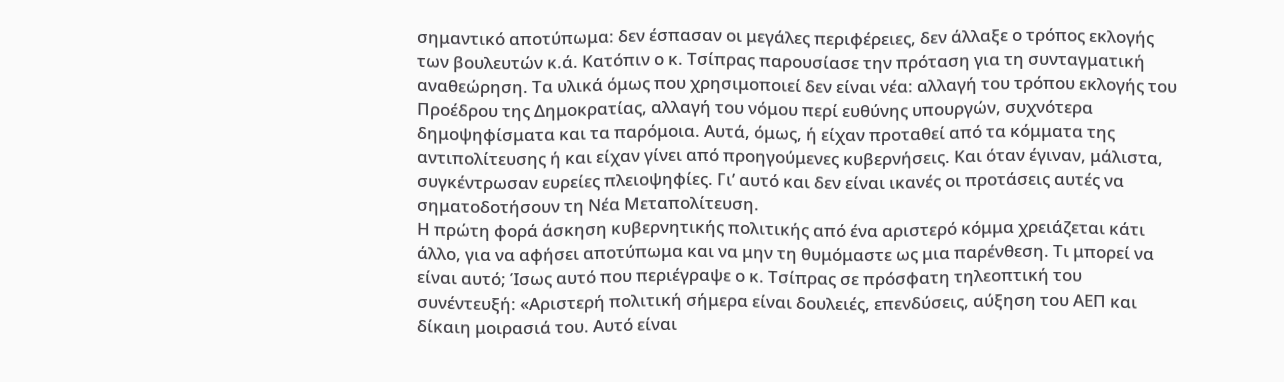σημαντικό αποτύπωμα: δεν έσπασαν οι μεγάλες περιφέρειες, δεν άλλαξε ο τρόπος εκλογής των βουλευτών κ.ά. Κατόπιν ο κ. Τσίπρας παρουσίασε την πρόταση για τη συνταγματική αναθεώρηση. Τα υλικά όμως που χρησιμοποιεί δεν είναι νέα: αλλαγή του τρόπου εκλογής του Προέδρου της Δημοκρατίας, αλλαγή του νόμου περί ευθύνης υπουργών, συχνότερα δημοψηφίσματα και τα παρόμοια. Αυτά, όμως, ή είχαν προταθεί από τα κόμματα της αντιπολίτευσης ή και είχαν γίνει από προηγούμενες κυβερνήσεις. Και όταν έγιναν, μάλιστα, συγκέντρωσαν ευρείες πλειοψηφίες. Γι’ αυτό και δεν είναι ικανές οι προτάσεις αυτές να σηματοδοτήσουν τη Νέα Μεταπολίτευση.
Η πρώτη φορά άσκηση κυβερνητικής πολιτικής από ένα αριστερό κόμμα χρειάζεται κάτι άλλο, για να αφήσει αποτύπωμα και να μην τη θυμόμαστε ως μια παρένθεση. Τι μπορεί να είναι αυτό; Ίσως αυτό που περιέγραψε ο κ. Τσίπρας σε πρόσφατη τηλεοπτική του συνέντευξή: «Αριστερή πολιτική σήμερα είναι δουλειές, επενδύσεις, αύξηση του ΑΕΠ και δίκαιη μοιρασιά του. Αυτό είναι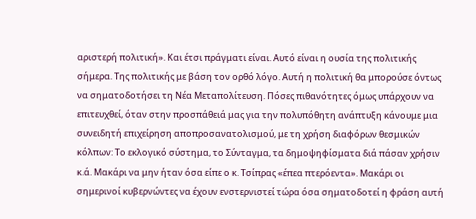αριστερή πολιτική». Και έτσι πράγματι είναι. Αυτό είναι η ουσία της πολιτικής σήμερα. Της πολιτικής με βάση τον ορθό λόγο. Αυτή η πολιτική θα μπορούσε όντως να σηματοδοτήσει τη Νέα Μεταπολίτευση. Πόσες πιθανότητες όμως υπάρχουν να επιτευχθεί, όταν στην προσπάθειά μας για την πολυπόθητη ανάπτυξη κάνουμε μια συνειδητή επιχείρηση αποπροσανατολισμού, με τη χρήση διαφόρων θεσμικών κόλπων: Το εκλογικό σύστημα, το Σύνταγμα, τα δημοψηφίσματα διά πάσαν χρήσιν κ.ά. Μακάρι να μην ήταν όσα είπε ο κ. Τσίπρας «έπεα πτερόεντα». Μακάρι οι σημερινοί κυβερνώντες να έχουν ενστερνιστεί τώρα όσα σηματοδοτεί η φράση αυτή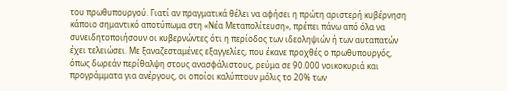του πρωθυπουργού. Γιατί αν πραγματικά θέλει να αφήσει η πρώτη αριστερή κυβέρνηση κάποιο σημαντικό αποτύπωμα στη «Νέα Μεταπολίτευση», πρέπει πάνω από όλα να συνειδητοποιήσουν οι κυβερνώντες ότι η περίοδος των ιδεοληψιών ή των αυταπατών έχει τελειώσει. Με ξαναζεσταμένες εξαγγελίες, που έκανε προχθές ο πρωθυπουργός, όπως δωρεάν περίθαλψη στους ανασφάλιστους, ρεύμα σε 90.000 νοικοκυριά και προγράμματα για ανέργους, οι οποίοι καλύπτουν μόλις το 20% των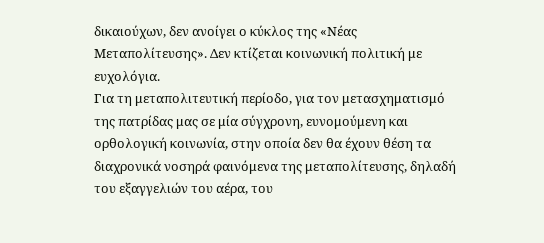δικαιούχων, δεν ανοίγει ο κύκλος της «Νέας Μεταπολίτευσης». Δεν κτίζεται κοινωνική πολιτική με ευχολόγια.
Για τη μεταπολιτευτική περίοδο, για τον μετασχηματισμό της πατρίδας μας σε μία σύγχρονη, ευνομούμενη και ορθολογική κοινωνία, στην οποία δεν θα έχουν θέση τα διαχρονικά νοσηρά φαινόμενα της μεταπολίτευσης, δηλαδή του εξαγγελιών του αέρα, του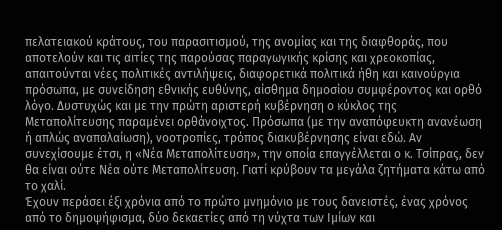πελατειακού κράτους, του παρασιτισμού, της ανομίας και της διαφθοράς, που αποτελούν και τις αιτίες της παρούσας παραγωγικής κρίσης και χρεοκοπίας, απαιτούνται νέες πολιτικές αντιλήψεις, διαφορετικά πολιτικά ήθη και καινούργια πρόσωπα, με συνείδηση εθνικής ευθύνης, αίσθημα δημοσίου συμφέροντος και ορθό λόγο. Δυστυχώς και με την πρώτη αριστερή κυβέρνηση ο κύκλος της Μεταπολίτευσης παραμένει ορθάνοιχτος. Πρόσωπα (με την αναπόφευκτη ανανέωση ή απλώς αναπαλαίωση), νοοτροπίες, τρόπος διακυβέρνησης είναι εδώ. Αν συνεχίσουμε έτσι, η «Νέα Μεταπολίτευση», την οποία επαγγέλλεται ο κ. Τσίπρας, δεν θα είναι ούτε Νέα ούτε Μεταπολίτευση. Γιατί κρύβουν τα μεγάλα ζητήματα κάτω από το χαλί.
Έχουν περάσει έξι χρόνια από το πρώτο μνημόνιο με τους δανειστές, ένας χρόνος από το δημοψήφισμα, δύο δεκαετίες από τη νύχτα των Ιμίων και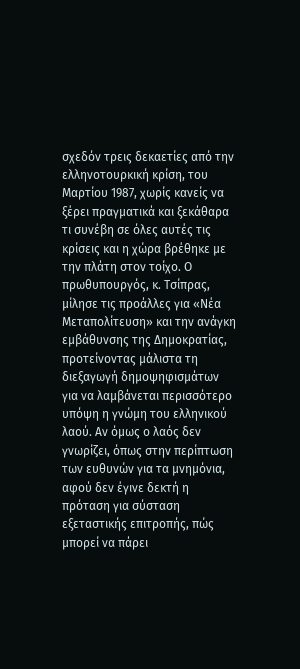σχεδόν τρεις δεκαετίες από την ελληνοτουρκική κρίση, του Μαρτίου 1987, χωρίς κανείς να ξέρει πραγματικά και ξεκάθαρα τι συνέβη σε όλες αυτές τις κρίσεις και η χώρα βρέθηκε με την πλάτη στον τοίχο. Ο πρωθυπουργός, κ. Τσίπρας, μίλησε τις προάλλες για «Νέα Μεταπολίτευση» και την ανάγκη εμβάθυνσης της Δημοκρατίας, προτείνοντας μάλιστα τη διεξαγωγή δημοψηφισμάτων για να λαμβάνεται περισσότερο υπόψη η γνώμη του ελληνικού λαού. Αν όμως ο λαός δεν γνωρίζει, όπως στην περίπτωση των ευθυνών για τα μνημόνια, αφού δεν έγινε δεκτή η πρόταση για σύσταση εξεταστικής επιτροπής, πώς μπορεί να πάρει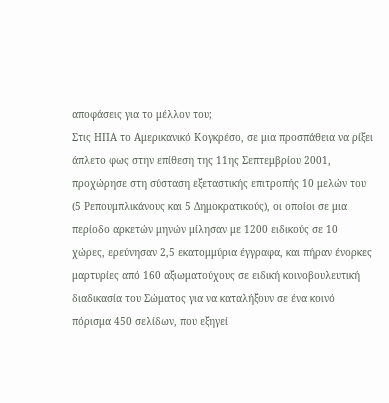αποφάσεις για το μέλλον του;
Στις ΗΠΑ το Αμερικανικό Κογκρέσο, σε μια προσπάθεια να ρίξει άπλετο φως στην επίθεση της 11ης Σεπτεμβρίου 2001, προχώρησε στη σύσταση εξεταστικής επιτροπής 10 μελών του (5 Ρεπουμπλικάνους και 5 Δημοκρατικούς), οι οποίοι σε μια περίοδο αρκετών μηνών μίλησαν με 1200 ειδικούς σε 10 χώρες, ερεύνησαν 2,5 εκατομμύρια έγγραφα, και πήραν ένορκες μαρτυρίες από 160 αξιωματούχους σε ειδική κοινοβουλευτική διαδικασία του Σώματος για να καταλήξουν σε ένα κοινό πόρισμα 450 σελίδων, που εξηγεί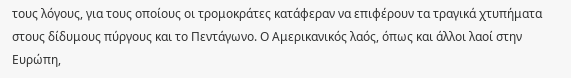τους λόγους, για τους οποίους οι τρομοκράτες κατάφεραν να επιφέρουν τα τραγικά χτυπήματα στους δίδυμους πύργους και το Πεντάγωνο. Ο Αμερικανικός λαός, όπως και άλλοι λαοί στην Ευρώπη,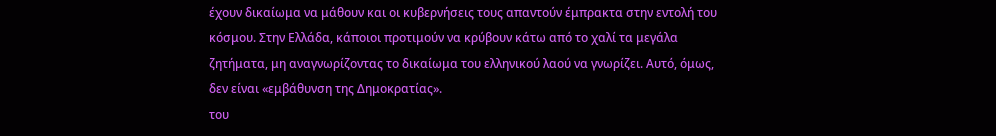έχουν δικαίωμα να μάθουν και οι κυβερνήσεις τους απαντούν έμπρακτα στην εντολή του κόσμου. Στην Ελλάδα, κάποιοι προτιμούν να κρύβουν κάτω από το χαλί τα μεγάλα ζητήματα, μη αναγνωρίζοντας το δικαίωμα του ελληνικού λαού να γνωρίζει. Αυτό, όμως, δεν είναι «εμβάθυνση της Δημοκρατίας».
του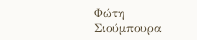Φώτη Σιούμπουρα